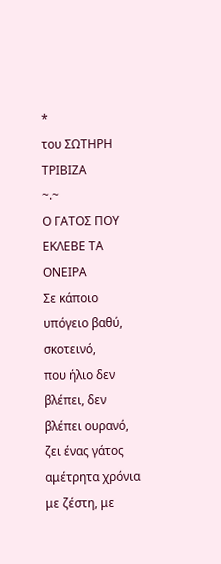*
του ΣΩΤΗΡΗ ΤΡΙΒΙΖΑ
~.~
Ο ΓΑΤΟΣ ΠΟΥ ΕΚΛΕΒΕ ΤΑ ΟΝΕΙΡΑ
Σε κάποιο υπόγειο βαθύ, σκοτεινό,
που ήλιο δεν βλέπει, δεν βλέπει ουρανό,
ζει ένας γάτος αμέτρητα χρόνια
με ζέστη, με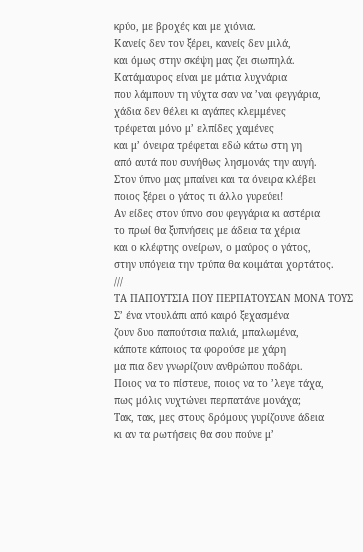κρύο, με βροχές και με χιόνια.
Κανείς δεν τον ξέρει, κανείς δεν μιλά,
και όμως στην σκέψη μας ζει σιωπηλά.
Κατάμαυρος είναι με μάτια λυχνάρια
που λάμπουν τη νύχτα σαν να ’ναι φεγγάρια,
χάδια δεν θέλει κι αγάπες κλεμμένες
τρέφεται μόνο μ’ ελπίδες χαμένες
και μ’ όνειρα τρέφεται εδώ κάτω στη γη
από αυτά που συνήθως λησμονάς την αυγή.
Στον ύπνο μας μπαίνει και τα όνειρα κλέβει
ποιος ξέρει ο γάτος τι άλλο γυρεύει!
Αν είδες στον ύπνο σου φεγγάρια κι αστέρια
το πρωί θα ξυπνήσεις με άδεια τα χέρια
και ο κλέφτης ονείρων, ο μαύρος ο γάτος,
στην υπόγεια την τρύπα θα κοιμάται χορτάτος.
///
ΤΑ ΠΑΠΟΥΤΣΙΑ ΠΟΥ ΠΕΡΠΑΤΟΥΣΑΝ ΜΟΝΑ ΤΟΥΣ
Σ’ ένα ντουλάπι από καιρό ξεχασμένα
ζουν δυο παπούτσια παλιά, μπαλωμένα,
κάποτε κάποιος τα φορούσε με χάρη
μα πια δεν γνωρίζουν ανθρώπου ποδάρι.
Ποιος να το πίστευε, ποιος να το ’λεγε τάχα,
πως μόλις νυχτώνει περπατάνε μονάχα;
Τακ, τακ, μες στους δρόμους γυρίζουνε άδεια
κι αν τα ρωτήσεις θα σου πούνε μ’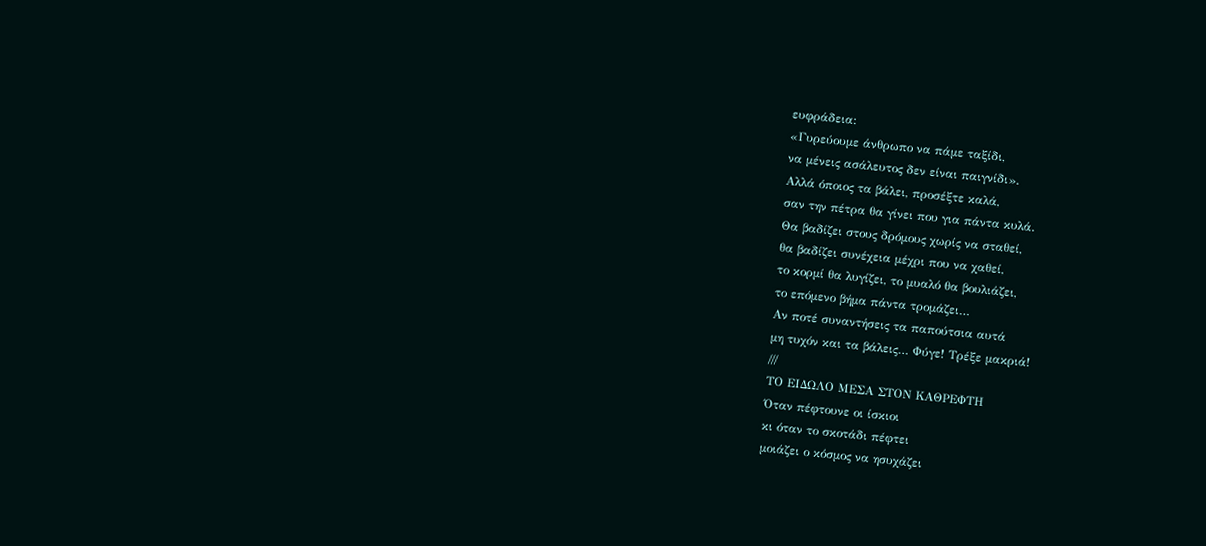ευφράδεια:
«Γυρεύουμε άνθρωπο να πάμε ταξίδι,
να μένεις ασάλευτος δεν είναι παιγνίδι».
Αλλά όποιος τα βάλει, προσέξτε καλά,
σαν την πέτρα θα γίνει που για πάντα κυλά.
Θα βαδίζει στους δρόμους χωρίς να σταθεί,
θα βαδίζει συνέχεια μέχρι που να χαθεί,
το κορμί θα λυγίζει, το μυαλό θα βουλιάζει,
το επόμενο βήμα πάντα τρομάζει…
Αν ποτέ συναντήσεις τα παπούτσια αυτά
μη τυχόν και τα βάλεις… Φύγε! Τρέξε μακριά!
///
ΤΟ ΕΙΔΩΛΟ ΜΕΣΑ ΣΤΟΝ ΚΑΘΡΕΦΤΗ
Όταν πέφτουνε οι ίσκιοι
κι όταν το σκοτάδι πέφτει
μοιάζει ο κόσμος να ησυχάζει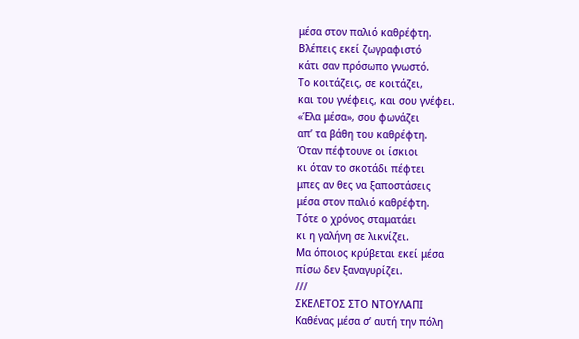μέσα στον παλιό καθρέφτη.
Βλέπεις εκεί ζωγραφιστό
κάτι σαν πρόσωπο γνωστό.
Το κοιτάζεις, σε κοιτάζει,
και του γνέφεις, και σου γνέφει.
«Έλα μέσα», σου φωνάζει
απ’ τα βάθη του καθρέφτη.
Όταν πέφτουνε οι ίσκιοι
κι όταν το σκοτάδι πέφτει
μπες αν θες να ξαποστάσεις
μέσα στον παλιό καθρέφτη.
Τότε ο χρόνος σταματάει
κι η γαλήνη σε λικνίζει.
Μα όποιος κρύβεται εκεί μέσα
πίσω δεν ξαναγυρίζει.
///
ΣΚΕΛΕΤΟΣ ΣΤΟ ΝΤΟΥΛΑΠΙ
Καθένας μέσα σ’ αυτή την πόλη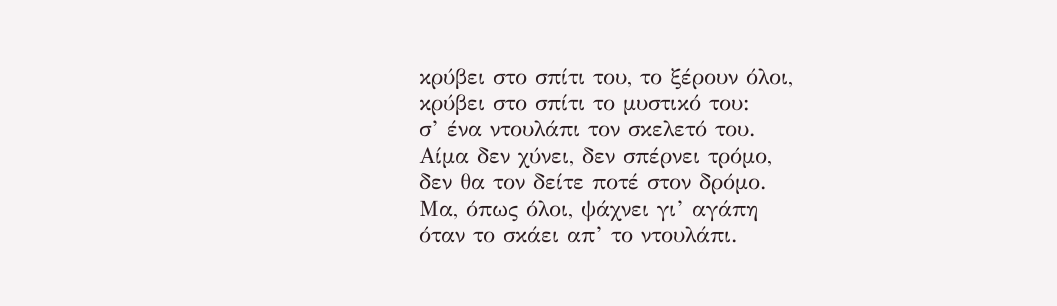κρύβει στο σπίτι του, το ξέρουν όλοι,
κρύβει στο σπίτι το μυστικό του:
σ’ ένα ντουλάπι τον σκελετό του.
Αίμα δεν χύνει, δεν σπέρνει τρόμο,
δεν θα τον δείτε ποτέ στον δρόμο.
Μα, όπως όλοι, ψάχνει γι’ αγάπη
όταν το σκάει απ’ το ντουλάπι.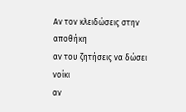Αν τον κλειδώσεις στην αποθήκη
αν του ζητήσεις να δώσει νοίκι
αν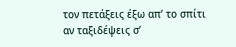τον πετάξεις έξω απ’ το σπίτι
αν ταξιδέψεις σ’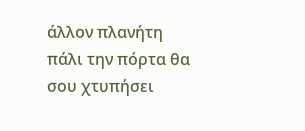άλλον πλανήτη
πάλι την πόρτα θα σου χτυπήσει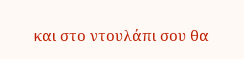και στο ντουλάπι σου θα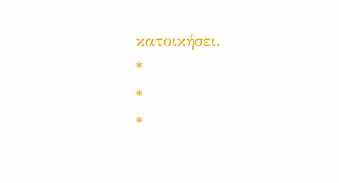κατοικήσει.
*
*
*